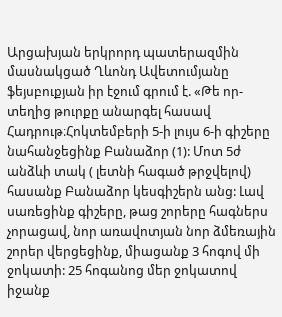Արցախյան երկրորդ պատերազմին մասնակցած Ղևոնդ Ավետումյանը ֆեյսբուքյան իր էջում գրում է. «Թե որ-տեղից թուրքը անարգել հասավ Հադրութ։Հոկտեմբերի 5-ի լույս 6-ի գիշերը նահանջեցինք Բանաձոր (1): Մոտ 5ժ անձևի տակ ( լետնի հագած թրջվելով) հասանք Բանաձոր կեսգիշերն անց: Լավ սառեցինք գիշերը, թաց շորերը հագներս չորացավ, նոր առավոտյան նոր ձմեռային շորեր վերցեցինք, միացանք 3 հոգով մի ջոկատի: 25 հոգանոց մեր ջոկատով իջանք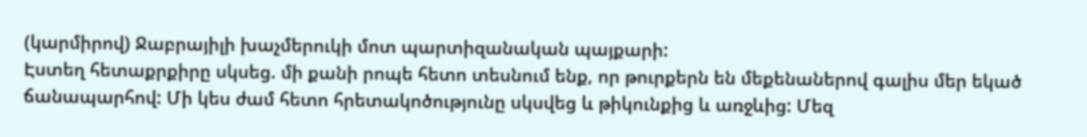(կարմիրով) Ջաբրայիլի խաչմերուկի մոտ պարտիզանական պայքարի:
Էստեղ հետաքրքիրը սկսեց. մի քանի րոպե հետո տեսնում ենք, որ թուրքերն են մեքենաներով գալիս մեր եկած ճանապարհով: Մի կես ժամ հետո հրետակոծությունը սկսվեց և թիկունքից և առջևից: Մեզ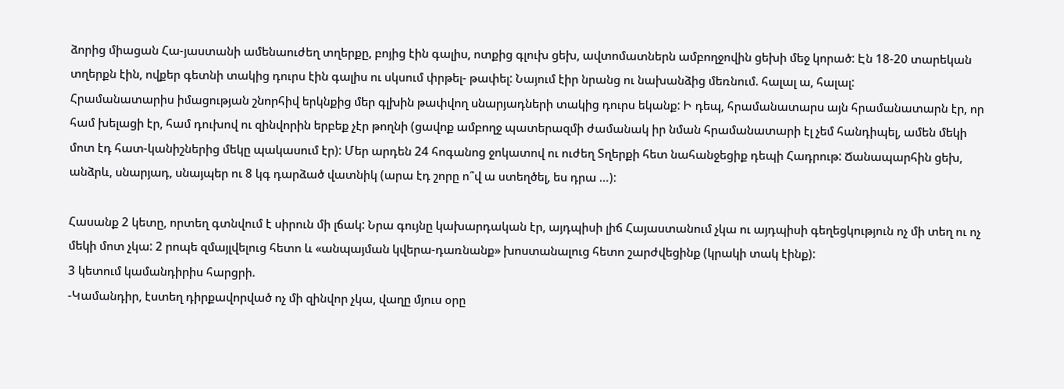ձորից միացան Հա-յաստանի ամենաուժեղ տղերքը, բոյից էին գալիս, ոտքից գլուխ ցեխ, ավտոմատներն ամբողջովին ցեխի մեջ կորած: Էն 18-20 տարեկան տղերքն էին, ովքեր գետնի տակից դուրս էին գալիս ու սկսում փրթել- թափել: Նայում էիր նրանց ու նախանձից մեռնում. հալալ ա, հալալ:
Հրամանատարիս իմացության շնորհիվ երկնքից մեր գլխին թափվող սնարյադների տակից դուրս եկանք: Ի դեպ, հրամանատարս այն հրամանատարն էր, որ համ խելացի էր, համ դուխով ու զինվորին երբեք չէր թողնի (ցավոք ամբողջ պատերազմի ժամանակ իր նման հրամանատարի էլ չեմ հանդիպել, ամեն մեկի մոտ էդ հատ-կանիշներից մեկը պակասում էր): Մեր արդեն 24 հոգանոց ջոկատով ու ուժեղ Տղերքի հետ նահանջեցիք դեպի Հադրութ: Ճանապարհին ցեխ, անձրև, սնարյադ, սնայպեր ու 8 կգ դարձած վատնիկ (արա էդ շորը ո՞վ ա ստեղծել, ես դրա …):

Հասանք 2 կետը, որտեղ գտնվում է սիրուն մի լճակ: Նրա գույնը կախարդական էր, այդպիսի լիճ Հայաստանում չկա ու այդպիսի գեղեցկություն ոչ մի տեղ ու ոչ մեկի մոտ չկա: 2 րոպե զմայլվելուց հետո և «անպայման կվերա-դառնանք» խոստանալուց հետո շարժվեցինք (կրակի տակ էինք):
3 կետում կամանդիրիս հարցրի.
-Կամանդիր, էստեղ դիրքավորված ոչ մի զինվոր չկա, վաղը մյուս օրը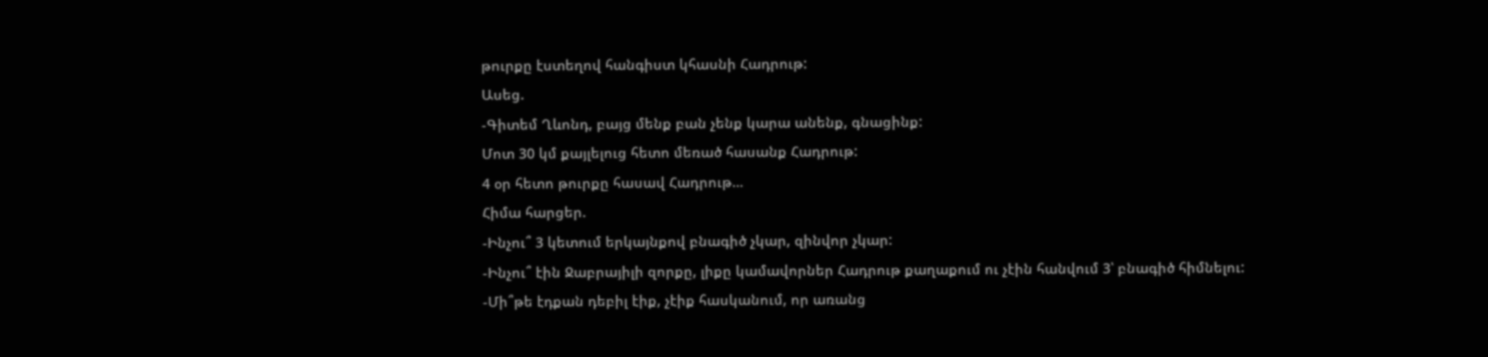թուրքը էստեղով հանգիստ կհասնի Հադրութ:
Ասեց.
-Գիտեմ Ղևոնդ, բայց մենք բան չենք կարա անենք, գնացինք:
Մոտ 30 կմ քայլելուց հետո մեռած հասանք Հադրութ:
4 օր հետո թուրքը հասավ Հադրութ…
Հիմա հարցեր.
-Ինչու՞ 3 կետում երկայնքով բնագիծ չկար, զինվոր չկար:
-Ինչու՞ էին Ջաբրայիլի զորքը, լիքը կամավորներ Հադրութ քաղաքում ու չէին հանվում 3՝ բնագիծ հիմնելու:
-Մի՞թե էդքան դեբիլ էիք, չէիք հասկանում, որ առանց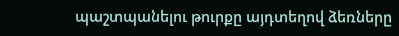պաշտպանելու թուրքը այդտեղով ձեռները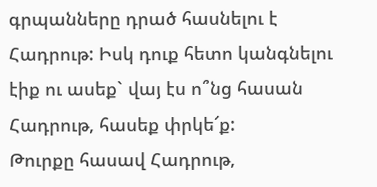գրպանները դրած հասնելու է Հադրութ: Իսկ դուք հետո կանգնելու էիք ու ասեք` վայ էս ո՞նց հասան Հադրութ, հասեք փրկե՜ք:
Թուրքը հասավ Հադրութ,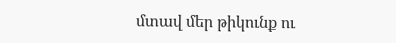մտավ մեր թիկունք ու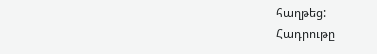հաղթեց:
Հադրութը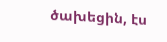ծախեցին, էս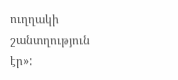ուղղակի շանտղություն էր»: